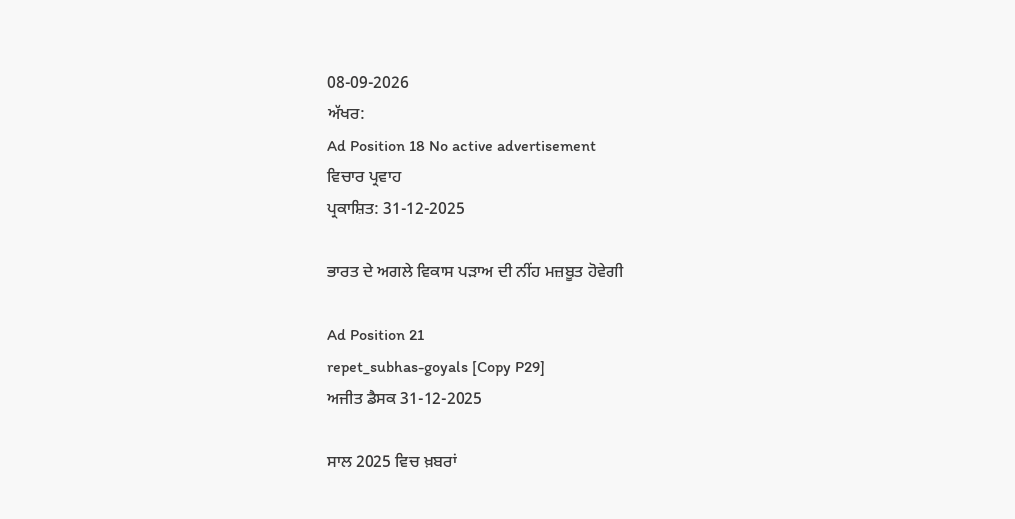08-09-2026
ਅੱਖਰ:
Ad Position 18 No active advertisement
ਵਿਚਾਰ ਪ੍ਰਵਾਹ
ਪ੍ਰਕਾਸ਼ਿਤ: 31-12-2025

ਭਾਰਤ ਦੇ ਅਗਲੇ ਵਿਕਾਸ ਪੜਾਅ ਦੀ ਨੀਂਹ ਮਜ਼ਬੂਤ ਹੋਵੇਗੀ

Ad Position 21
repet_subhas-goyals [Copy P29]
ਅਜੀਤ ਡੈਸਕ 31-12-2025

ਸਾਲ 2025 ਵਿਚ ਖ਼ਬਰਾਂ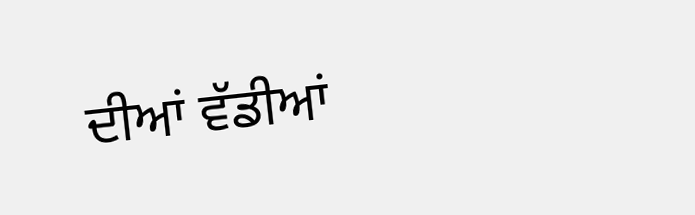ਦੀਆਂ ਵੱਡੀਆਂ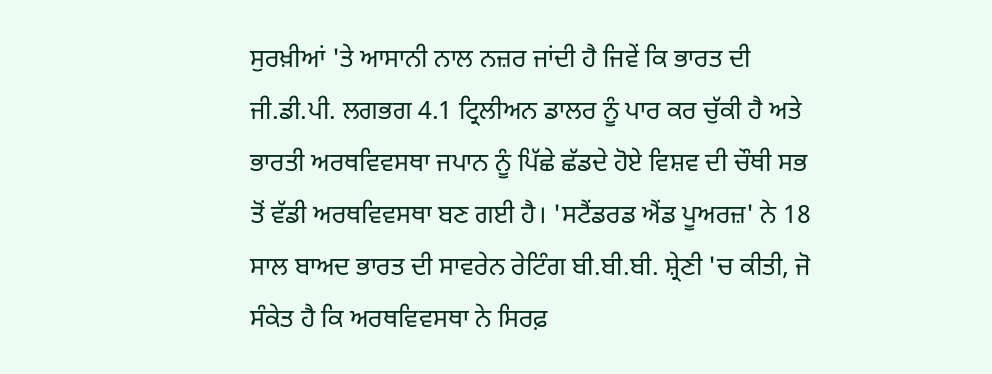ਸੁਰਖ਼ੀਆਂ 'ਤੇ ਆਸਾਨੀ ਨਾਲ ਨਜ਼ਰ ਜਾਂਦੀ ਹੈ ਜਿਵੇਂ ਕਿ ਭਾਰਤ ਦੀ ਜੀ.ਡੀ.ਪੀ. ਲਗਭਗ 4.1 ਟ੍ਰਿਲੀਅਨ ਡਾਲਰ ਨੂੰ ਪਾਰ ਕਰ ਚੁੱਕੀ ਹੈ ਅਤੇ ਭਾਰਤੀ ਅਰਥਵਿਵਸਥਾ ਜਪਾਨ ਨੂੰ ਪਿੱਛੇ ਛੱਡਦੇ ਹੋਏ ਵਿਸ਼ਵ ਦੀ ਚੌਥੀ ਸਭ ਤੋਂ ਵੱਡੀ ਅਰਥਵਿਵਸਥਾ ਬਣ ਗਈ ਹੈ। 'ਸਟੈਂਡਰਡ ਐਂਡ ਪੂਅਰਜ਼' ਨੇ 18 ਸਾਲ ਬਾਅਦ ਭਾਰਤ ਦੀ ਸਾਵਰੇਨ ਰੇਟਿੰਗ ਬੀ.ਬੀ.ਬੀ. ਸ਼੍ਰੇਣੀ 'ਚ ਕੀਤੀ, ਜੋ ਸੰਕੇਤ ਹੈ ਕਿ ਅਰਥਵਿਵਸਥਾ ਨੇ ਸਿਰਫ਼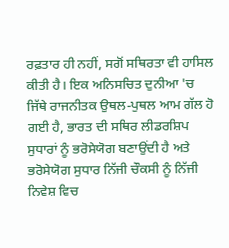ਰਫ਼ਤਾਰ ਹੀ ਨਹੀਂ, ਸਗੋਂ ਸਥਿਰਤਾ ਵੀ ਹਾਸਿਲ ਕੀਤੀ ਹੈ। ਇਕ ਅਨਿਸਚਿਤ ਦੁਨੀਆ 'ਚ ਜਿੱਥੇ ਰਾਜਨੀਤਕ ਉਥਲ-ਪੁਥਲ ਆਮ ਗੱਲ ਹੋ ਗਈ ਹੈ, ਭਾਰਤ ਦੀ ਸਥਿਰ ਲੀਡਰਸ਼ਿਪ ਸੁਧਾਰਾਂ ਨੂੰ ਭਰੋਸੇਯੋਗ ਬਣਾਉਂਦੀ ਹੈ ਅਤੇ ਭਰੋਸੇਯੋਗ ਸੁਧਾਰ ਨਿੱਜੀ ਚੌਕਸੀ ਨੂੰ ਨਿੱਜੀ ਨਿਵੇਸ਼ ਵਿਚ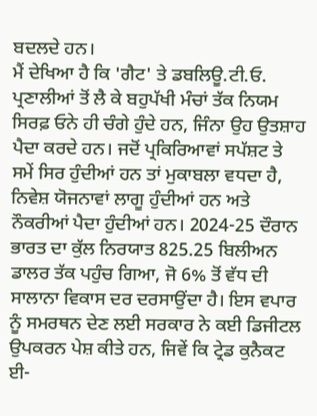ਬਦਲਦੇ ਹਨ।
ਮੈਂ ਦੇਖਿਆ ਹੈ ਕਿ 'ਗੈਟ' ਤੇ ਡਬਲਿਊ.ਟੀ.ਓ. ਪ੍ਰਣਾਲੀਆਂ ਤੋਂ ਲੈ ਕੇ ਬਹੁਪੱਖੀ ਮੰਚਾਂ ਤੱਕ ਨਿਯਮ ਸਿਰਫ਼ ਓਨੇ ਹੀ ਚੰਗੇ ਹੁੰਦੇ ਹਨ, ਜਿੰਨਾ ਉਹ ਉਤਸ਼ਾਹ ਪੈਦਾ ਕਰਦੇ ਹਨ। ਜਦੋਂ ਪ੍ਰਕਿਰਿਆਵਾਂ ਸਪੱਸ਼ਟ ਤੇ ਸਮੇਂ ਸਿਰ ਹੁੰਦੀਆਂ ਹਨ ਤਾਂ ਮੁਕਾਬਲਾ ਵਧਦਾ ਹੈ, ਨਿਵੇਸ਼ ਯੋਜਨਾਵਾਂ ਲਾਗੂ ਹੁੰਦੀਆਂ ਹਨ ਅਤੇ ਨੌਕਰੀਆਂ ਪੈਦਾ ਹੁੰਦੀਆਂ ਹਨ। 2024-25 ਦੌਰਾਨ ਭਾਰਤ ਦਾ ਕੁੱਲ ਨਿਰਯਾਤ 825.25 ਬਿਲੀਅਨ ਡਾਲਰ ਤੱਕ ਪਹੁੰਚ ਗਿਆ, ਜੋ 6% ਤੋਂ ਵੱਧ ਦੀ ਸਾਲਾਨਾ ਵਿਕਾਸ ਦਰ ਦਰਸਾਉਂਦਾ ਹੈ। ਇਸ ਵਪਾਰ ਨੂੰ ਸਮਰਥਨ ਦੇਣ ਲਈ ਸਰਕਾਰ ਨੇ ਕਈ ਡਿਜੀਟਲ ਉਪਕਰਨ ਪੇਸ਼ ਕੀਤੇ ਹਨ, ਜਿਵੇਂ ਕਿ ਟ੍ਰੇਡ ਕੁਨੈਕਟ ਈ-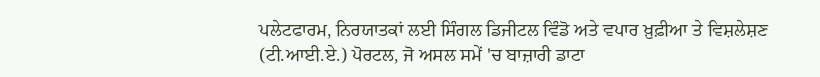ਪਲੇਟਫਾਰਮ, ਨਿਰਯਾਤਕਾਂ ਲਈ ਸਿੰਗਲ ਡਿਜੀਟਲ ਵਿੰਡੋ ਅਤੇ ਵਪਾਰ ਖ਼ੁਫ਼ੀਆ ਤੇ ਵਿਸ਼ਲੇਸ਼ਣ (ਟੀ.ਆਈ.ਏ.) ਪੋਰਟਲ, ਜੋ ਅਸਲ ਸਮੇਂ 'ਚ ਬਾਜ਼ਾਰੀ ਡਾਟਾ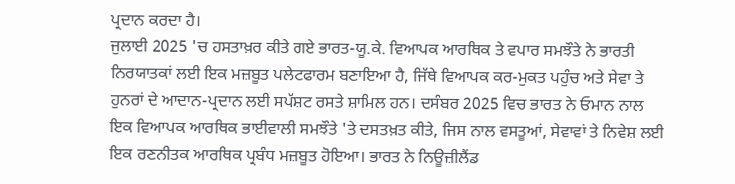ਪ੍ਰਦਾਨ ਕਰਦਾ ਹੈ।
ਜੁਲਾਈ 2025 'ਚ ਹਸਤਾਖ਼ਰ ਕੀਤੇ ਗਏ ਭਾਰਤ-ਯੂ.ਕੇ. ਵਿਆਪਕ ਆਰਥਿਕ ਤੇ ਵਪਾਰ ਸਮਝੌਤੇ ਨੇ ਭਾਰਤੀ ਨਿਰਯਾਤਕਾਂ ਲਈ ਇਕ ਮਜ਼ਬੂਤ ਪਲੇਟਫਾਰਮ ਬਣਾਇਆ ਹੈ, ਜਿੱਥੇ ਵਿਆਪਕ ਕਰ-ਮੁਕਤ ਪਹੁੰਚ ਅਤੇ ਸੇਵਾ ਤੇ ਹੁਨਰਾਂ ਦੇ ਆਦਾਨ-ਪ੍ਰਦਾਨ ਲਈ ਸਪੱਸ਼ਟ ਰਸਤੇ ਸ਼ਾਮਿਲ ਹਨ। ਦਸੰਬਰ 2025 ਵਿਚ ਭਾਰਤ ਨੇ ਓਮਾਨ ਨਾਲ ਇਕ ਵਿਆਪਕ ਆਰਥਿਕ ਭਾਈਵਾਲੀ ਸਮਝੌਤੇ 'ਤੇ ਦਸਤਖ਼ਤ ਕੀਤੇ, ਜਿਸ ਨਾਲ ਵਸਤੂਆਂ, ਸੇਵਾਵਾਂ ਤੇ ਨਿਵੇਸ਼ ਲਈ ਇਕ ਰਣਨੀਤਕ ਆਰਥਿਕ ਪ੍ਰਬੰਧ ਮਜ਼ਬੂਤ ਹੋਇਆ। ਭਾਰਤ ਨੇ ਨਿਊਜ਼ੀਲੈਂਡ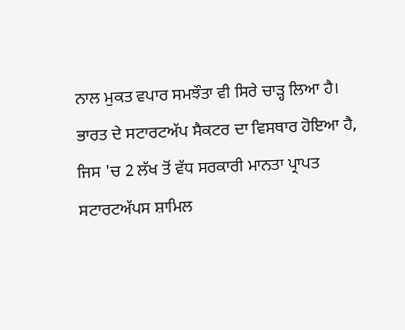ਨਾਲ ਮੁਕਤ ਵਪਾਰ ਸਮਝੌਤਾ ਵੀ ਸਿਰੇ ਚਾੜ੍ਹ ਲਿਆ ਹੈ।
ਭਾਰਤ ਦੇ ਸਟਾਰਟਅੱਪ ਸੈਕਟਰ ਦਾ ਵਿਸਥਾਰ ਹੋਇਆ ਹੈ, ਜਿਸ 'ਚ 2 ਲੱਖ ਤੋਂ ਵੱਧ ਸਰਕਾਰੀ ਮਾਨਤਾ ਪ੍ਰਾਪਤ ਸਟਾਰਟਅੱਪਸ ਸ਼ਾਮਿਲ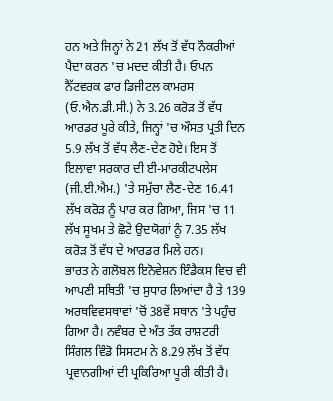ਹਨ ਅਤੇ ਜਿਨ੍ਹਾਂ ਨੇ 21 ਲੱਖ ਤੋਂ ਵੱਧ ਨੌਕਰੀਆਂ ਪੈਦਾ ਕਰਨ 'ਚ ਮਦਦ ਕੀਤੀ ਹੈ। ਓਪਨ ਨੈੱਟਵਰਕ ਫਾਰ ਡਿਜੀਟਲ ਕਾਮਰਸ (ਓ.ਐਨ.ਡੀ.ਸੀ.) ਨੇ 3.26 ਕਰੋੜ ਤੋਂ ਵੱਧ ਆਰਡਰ ਪੂਰੇ ਕੀਤੇ, ਜਿਨ੍ਹਾਂ 'ਚ ਔਸਤ ਪ੍ਰਤੀ ਦਿਨ 5.9 ਲੱਖ ਤੋਂ ਵੱਧ ਲੈਣ-ਦੇਣ ਹੋਏ। ਇਸ ਤੋਂ ਇਲਾਵਾ ਸਰਕਾਰ ਦੀ ਈ-ਮਾਰਕੀਟਪਲੇਸ (ਜੀ.ਈ.ਐਮ.) 'ਤੇ ਸਮੁੱਚਾ ਲੈਣ-ਦੇਣ 16.41 ਲੱਖ ਕਰੋੜ ਨੂੰ ਪਾਰ ਕਰ ਗਿਆ, ਜਿਸ 'ਚ 11 ਲੱਖ ਸੂਖਮ ਤੇ ਛੋਟੇ ਉਦਯੋਗਾਂ ਨੂੰ 7.35 ਲੱਖ ਕਰੋੜ ਤੋਂ ਵੱਧ ਦੇ ਆਰਡਰ ਮਿਲੇ ਹਨ।
ਭਾਰਤ ਨੇ ਗਲੋਬਲ ਇਨੋਵੇਸ਼ਨ ਇੰਡੈਕਸ ਵਿਚ ਵੀ ਆਪਣੀ ਸਥਿਤੀ 'ਚ ਸੁਧਾਰ ਲਿਆਂਦਾ ਹੈ ਤੇ 139 ਅਰਥਵਿਵਸਥਾਵਾਂ 'ਚੋਂ 38ਵੇਂ ਸਥਾਨ 'ਤੇ ਪਹੁੰਚ ਗਿਆ ਹੈ। ਨਵੰਬਰ ਦੇ ਅੰਤ ਤੱਕ ਰਾਸ਼ਟਰੀ ਸਿੰਗਲ ਵਿੰਡੋ ਸਿਸਟਮ ਨੇ 8.29 ਲੱਖ ਤੋਂ ਵੱਧ ਪ੍ਰਵਾਨਗੀਆਂ ਦੀ ਪ੍ਰਕਿਰਿਆ ਪੂਰੀ ਕੀਤੀ ਹੈ।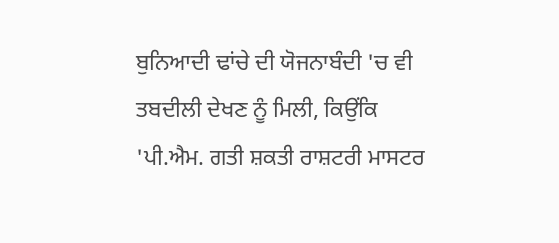ਬੁਨਿਆਦੀ ਢਾਂਚੇ ਦੀ ਯੋਜਨਾਬੰਦੀ 'ਚ ਵੀ ਤਬਦੀਲੀ ਦੇਖਣ ਨੂੰ ਮਿਲੀ, ਕਿਉਂਕਿ 'ਪੀ.ਐਮ. ਗਤੀ ਸ਼ਕਤੀ ਰਾਸ਼ਟਰੀ ਮਾਸਟਰ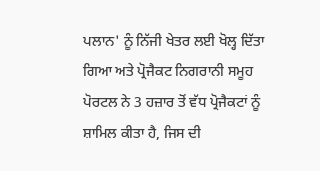ਪਲਾਨ' ਨੂੰ ਨਿੱਜੀ ਖੇਤਰ ਲਈ ਖੋਲ੍ਹ ਦਿੱਤਾ ਗਿਆ ਅਤੇ ਪ੍ਰੋਜੈਕਟ ਨਿਗਰਾਨੀ ਸਮੂਹ ਪੋਰਟਲ ਨੇ 3 ਹਜ਼ਾਰ ਤੋਂ ਵੱਧ ਪ੍ਰੋਜੈਕਟਾਂ ਨੂੰ ਸ਼ਾਮਿਲ ਕੀਤਾ ਹੈ, ਜਿਸ ਦੀ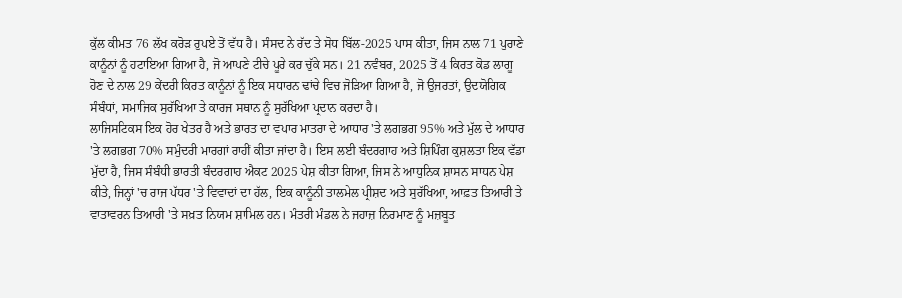ਕੁੱਲ ਕੀਮਤ 76 ਲੱਖ ਕਰੋੜ ਰੁਪਏ ਤੋਂ ਵੱਧ ਹੈ। ਸੰਸਦ ਨੇ ਰੱਦ ਤੇ ਸੋਧ ਬਿੱਲ-2025 ਪਾਸ ਕੀਤਾ, ਜਿਸ ਨਾਲ 71 ਪੁਰਾਣੇ ਕਾਨੂੰਨਾਂ ਨੂੰ ਹਟਾਇਆ ਗਿਆ ਹੈ, ਜੋ ਆਪਣੇ ਟੀਚੇ ਪੂਰੇ ਕਰ ਚੁੱਕੇ ਸਨ। 21 ਨਵੰਬਰ, 2025 ਤੋਂ 4 ਕਿਰਤ ਕੋਡ ਲਾਗੂ ਹੋਣ ਦੇ ਨਾਲ 29 ਕੇਂਦਰੀ ਕਿਰਤ ਕਾਨੂੰਨਾਂ ਨੂੰ ਇਕ ਸਧਾਰਨ ਢਾਂਚੇ ਵਿਚ ਜੋੜਿਆ ਗਿਆ ਹੈ, ਜੋ ਉਜਰਤਾਂ, ਉਦਯੋਗਿਕ ਸੰਬੰਧਾਂ, ਸਮਾਜਿਕ ਸੁਰੱਖਿਆ ਤੇ ਕਾਰਜ ਸਥਾਨ ਨੂੰ ਸੁਰੱਖਿਆ ਪ੍ਰਦਾਨ ਕਰਦਾ ਹੈ।
ਲਾਜਿਸਟਿਕਸ ਇਕ ਹੋਰ ਖੇਤਰ ਹੈ ਅਤੇ ਭਾਰਤ ਦਾ ਵਪਾਰ ਮਾਤਰਾ ਦੇ ਆਧਾਰ 'ਤੇ ਲਗਭਗ 95% ਅਤੇ ਮੁੱਲ ਦੇ ਆਧਾਰ 'ਤੇ ਲਗਭਗ 70% ਸਮੁੰਦਰੀ ਮਾਰਗਾਂ ਰਾਹੀਂ ਕੀਤਾ ਜਾਂਦਾ ਹੈ। ਇਸ ਲਈ ਬੰਦਰਗਾਹ ਅਤੇ ਸ਼ਿਪਿੰਗ ਕੁਸ਼ਲਤਾ ਇਕ ਵੱਡਾ ਮੁੱਦਾ ਹੈ, ਜਿਸ ਸੰਬੰਧੀ ਭਾਰਤੀ ਬੰਦਰਗਾਹ ਐਕਟ 2025 ਪੇਸ਼ ਕੀਤਾ ਗਿਆ, ਜਿਸ ਨੇ ਆਧੁਨਿਕ ਸ਼ਾਸਨ ਸਾਧਨ ਪੇਸ਼ ਕੀਤੇ, ਜਿਨ੍ਹਾਂ 'ਚ ਰਾਜ ਪੱਧਰ 'ਤੇ ਵਿਵਾਦਾਂ ਦਾ ਹੱਲ, ਇਕ ਕਾਨੂੰਨੀ ਤਾਲਮੇਲ ਪ੍ਰੀਸ਼ਦ ਅਤੇ ਸੁਰੱਖਿਆ, ਆਫ਼ਤ ਤਿਆਰੀ ਤੇ ਵਾਤਾਵਰਨ ਤਿਆਰੀ 'ਤੇ ਸਖ਼ਤ ਨਿਯਮ ਸ਼ਾਮਿਲ ਹਨ। ਮੰਤਰੀ ਮੰਡਲ ਨੇ ਜਹਾਜ਼ ਨਿਰਮਾਣ ਨੂੰ ਮਜ਼ਬੂਤ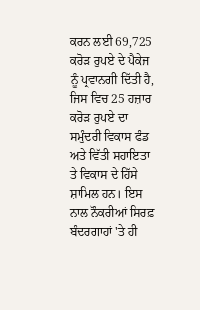ਕਰਨ ਲਈ 69,725 ਕਰੋੜ ਰੁਪਏ ਦੇ ਪੈਕੇਜ ਨੂੰ ਪ੍ਰਵਾਨਗੀ ਦਿੱਤੀ ਹੈ, ਜਿਸ ਵਿਚ 25 ਹਜ਼ਾਰ ਕਰੋੜ ਰੁਪਏ ਦਾ ਸਮੁੰਦਰੀ ਵਿਕਾਸ ਫੰਡ ਅਤੇ ਵਿੱਤੀ ਸਹਾਇਤਾ ਤੇ ਵਿਕਾਸ ਦੇ ਹਿੱਸੇ ਸ਼ਾਮਿਲ ਹਨ। ਇਸ ਨਾਲ ਨੌਕਰੀਆਂ ਸਿਰਫ਼ ਬੰਦਰਗਾਹਾਂ 'ਤੇ ਹੀ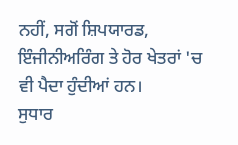ਨਹੀਂ, ਸਗੋਂ ਸ਼ਿਪਯਾਰਡ, ਇੰਜੀਨੀਅਰਿੰਗ ਤੇ ਹੋਰ ਖੇਤਰਾਂ 'ਚ ਵੀ ਪੈਦਾ ਹੁੰਦੀਆਂ ਹਨ।
ਸੁਧਾਰ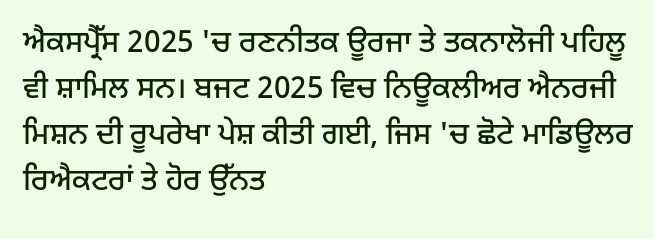ਐਕਸਪ੍ਰੈੱਸ 2025 'ਚ ਰਣਨੀਤਕ ਊਰਜਾ ਤੇ ਤਕਨਾਲੋਜੀ ਪਹਿਲੂ ਵੀ ਸ਼ਾਮਿਲ ਸਨ। ਬਜਟ 2025 ਵਿਚ ਨਿਊਕਲੀਅਰ ਐਨਰਜੀ ਮਿਸ਼ਨ ਦੀ ਰੂਪਰੇਖਾ ਪੇਸ਼ ਕੀਤੀ ਗਈ, ਜਿਸ 'ਚ ਛੋਟੇ ਮਾਡਿਊਲਰ ਰਿਐਕਟਰਾਂ ਤੇ ਹੋਰ ਉੱਨਤ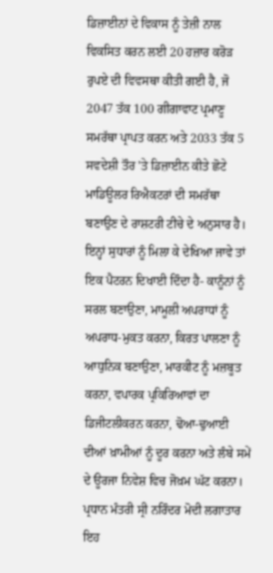ਡਿਜ਼ਾਈਨਾਂ ਦੇ ਵਿਕਾਸ ਨੂੰ ਤੇਜ਼ੀ ਨਾਲ ਵਿਕਸਿਤ ਕਰਨ ਲਈ 20 ਹਜ਼ਾਰ ਕਰੋੜ ਰੁਪਏ ਦੀ ਵਿਵਸਥਾ ਕੀਤੀ ਗਈ ਹੈ, ਜੋ 2047 ਤੱਕ 100 ਗੀਗਾਵਾਟ ਪ੍ਰਮਾਣੂ ਸਮਰੱਥਾ ਪ੍ਰਾਪਤ ਕਰਨ ਅਤੇ 2033 ਤੱਕ 5 ਸਵਦੇਸ਼ੀ ਤੌਰ 'ਤੇ ਡਿਜ਼ਾਈਨ ਕੀਤੇ ਛੋਟੇ ਮਾਡਿਊਲਰ ਰਿਐਕਟਰਾਂ ਦੀ ਸਮਰੱਥਾ ਬਣਾਉਣ ਦੇ ਰਾਸ਼ਟਰੀ ਟੀਚੇ ਦੇ ਅਨੁਸਾਰ ਹੈ।
ਇਨ੍ਹਾਂ ਸੁਧਾਰਾਂ ਨੂੰ ਮਿਲਾ ਕੇ ਦੇਖਿਆ ਜਾਵੇ ਤਾਂ ਇਕ ਪੈਟਰਨ ਦਿਖਾਈ ਦਿੰਦਾ ਹੈ- ਕਾਨੂੰਨਾਂ ਨੂੰ ਸਰਲ ਬਣਾਉਣਾ, ਮਾਮੂਲੀ ਅਪਰਾਧਾਂ ਨੂੰ ਅਪਰਾਧ-ਮੁਕਤ ਕਰਨਾ, ਕਿਰਤ ਪਾਲਣਾ ਨੂੰ ਆਧੁਨਿਕ ਬਣਾਉਣਾ, ਮਾਰਕੀਟ ਨੂੰ ਮਜ਼ਬੂਤ ਕਰਨਾ, ਵਪਾਰਕ ਪ੍ਰਕਿਰਿਆਵਾਂ ਦਾ ਡਿਜੀਟਲੀਕਰਨ ਕਰਨਾ, ਢੋਆ-ਢੁਆਈ ਦੀਆਂ ਖ਼ਾਮੀਆਂ ਨੂੰ ਦੂਰ ਕਰਨਾ ਅਤੇ ਲੰਬੇ ਸਮੇਂ ਦੇ ਊਰਜਾ ਨਿਵੇਸ਼ ਵਿਚ ਜੋਖ਼ਮ ਘੱਟ ਕਰਨਾ। ਪ੍ਰਧਾਨ ਮੰਤਰੀ ਸ੍ਰੀ ਨਰਿੰਦਰ ਮੋਦੀ ਲਗਾਤਾਰ ਇਹ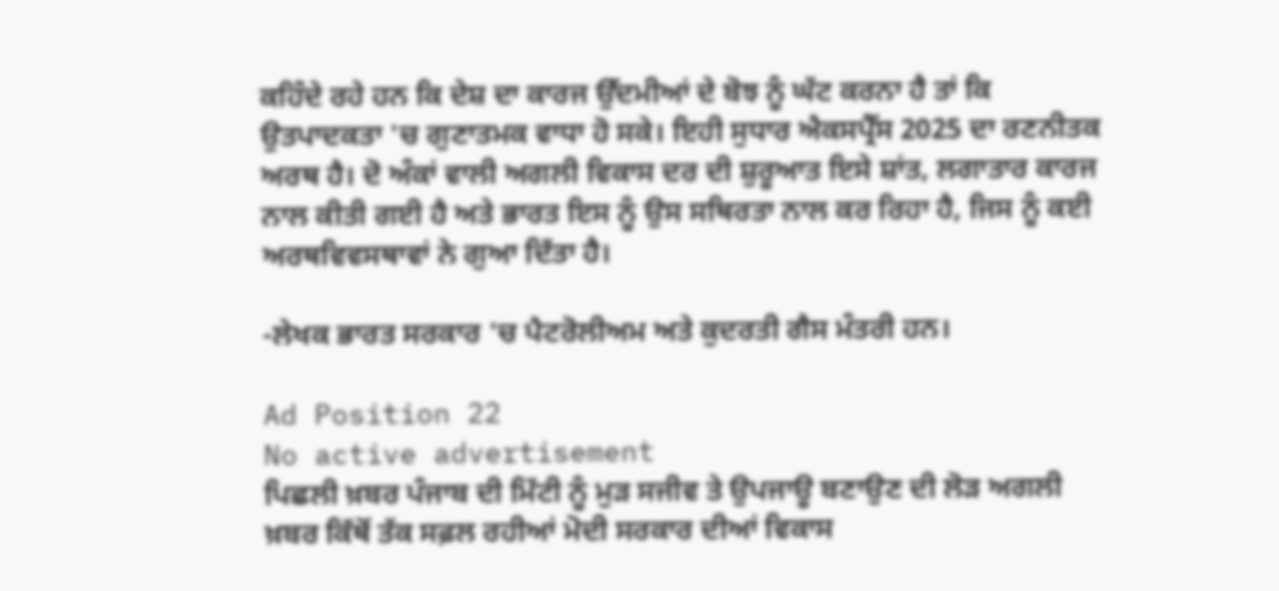ਕਹਿੰਦੇ ਰਹੇ ਹਨ ਕਿ ਦੇਸ਼ ਦਾ ਕਾਰਜ ਉੱਦਮੀਆਂ ਦੇ ਬੋਝ ਨੂੰ ਘੱਟ ਕਰਨਾ ਹੈ ਤਾਂ ਕਿ ਉਤਪਾਦਕਤਾ 'ਚ ਗੁਣਾਤਮਕ ਵਾਧਾ ਹੋ ਸਕੇ। ਇਹੀ ਸੁਧਾਰ ਐਕਸਪ੍ਰੈੱਸ 2025 ਦਾ ਰਣਨੀਤਕ ਅਰਥ ਹੈ। ਦੋ ਅੰਕਾਂ ਵਾਲੀ ਅਗਲੀ ਵਿਕਾਸ ਦਰ ਦੀ ਸ਼ੁਰੂਆਤ ਇਸੇ ਸ਼ਾਂਤ, ਲਗਾਤਾਰ ਕਾਰਜ ਨਾਲ ਕੀਤੀ ਗਈ ਹੈ ਅਤੇ ਭਾਰਤ ਇਸ ਨੂੰ ਉਸ ਸਥਿਰਤਾ ਨਾਲ ਕਰ ਰਿਹਾ ਹੈ, ਜਿਸ ਨੂੰ ਕਈ ਅਰਥਵਿਵਸਥਾਵਾਂ ਨੇ ਗੁਆ ਦਿੱਤਾ ਹੈ।

-ਲੇਖਕ ਭਾਰਤ ਸਰਕਾਰ 'ਚ ਪੈਟਰੋਲੀਅਮ ਅਤੇ ਕੁਦਰਤੀ ਗੈਸ ਮੰਤਰੀ ਹਨ।

Ad Position 22
No active advertisement
ਪਿਛਲੀ ਖ਼ਬਰ ਪੰਜਾਬ ਦੀ ਮਿੱਟੀ ਨੂੰ ਮੁੜ ਸਜੀਵ ਤੇ ਉਪਜਾਊ ਬਣਾਉਣ ਦੀ ਲੋੜ ਅਗਲੀ ਖ਼ਬਰ ਕਿੱਥੋਂ ਤੱਕ ਸਫ਼ਲ ਰਹੀਆਂ ਮੋਦੀ ਸਰਕਾਰ ਦੀਆਂ ਵਿਕਾਸ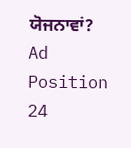ਯੋਜਨਾਵਾਂ?
Ad Position 24